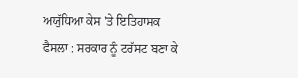ਅਯੁੱਧਿਆ ਕੇਸ 'ਤੇ ਇਤਿਹਾਸਕ ਫੈਸਲਾ : ਸਰਕਾਰ ਨੂੰ ਟਰੱਸਟ ਬਣਾ ਕੇ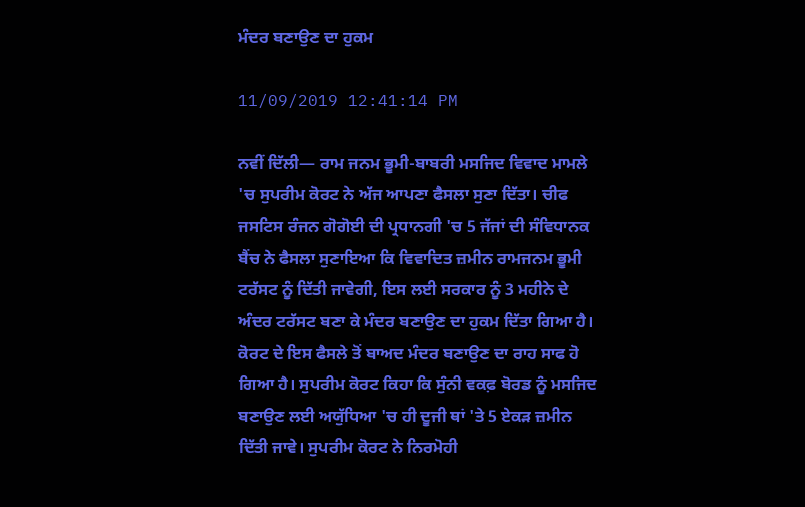ਮੰਦਰ ਬਣਾਉਣ ਦਾ ਹੁਕਮ

11/09/2019 12:41:14 PM

ਨਵੀਂ ਦਿੱਲੀ— ਰਾਮ ਜਨਮ ਭੂਮੀ-ਬਾਬਰੀ ਮਸਜਿਦ ਵਿਵਾਦ ਮਾਮਲੇ 'ਚ ਸੁਪਰੀਮ ਕੋਰਟ ਨੇ ਅੱਜ ਆਪਣਾ ਫੈਸਲਾ ਸੁਣਾ ਦਿੱਤਾ। ਚੀਫ ਜਸਟਿਸ ਰੰਜਨ ਗੋਗੋਈ ਦੀ ਪ੍ਰਧਾਨਗੀ 'ਚ 5 ਜੱਜਾਂ ਦੀ ਸੰਵਿਧਾਨਕ ਬੈਂਚ ਨੇ ਫੈਸਲਾ ਸੁਣਾਇਆ ਕਿ ਵਿਵਾਦਿਤ ਜ਼ਮੀਨ ਰਾਮਜਨਮ ਭੂਮੀ ਟਰੱਸਟ ਨੂੰ ਦਿੱਤੀ ਜਾਵੇਗੀ, ਇਸ ਲਈ ਸਰਕਾਰ ਨੂੰ 3 ਮਹੀਨੇ ਦੇ ਅੰਦਰ ਟਰੱਸਟ ਬਣਾ ਕੇ ਮੰਦਰ ਬਣਾਉਣ ਦਾ ਹੁਕਮ ਦਿੱਤਾ ਗਿਆ ਹੈ। ਕੋਰਟ ਦੇ ਇਸ ਫੈਸਲੇ ਤੋਂ ਬਾਅਦ ਮੰਦਰ ਬਣਾਉਣ ਦਾ ਰਾਹ ਸਾਫ ਹੋ ਗਿਆ ਹੈ। ਸੁਪਰੀਮ ਕੋਰਟ ਕਿਹਾ ਕਿ ਸੁੰਨੀ ਵਕਫ਼ ਬੋਰਡ ਨੂੰ ਮਸਜਿਦ ਬਣਾਉਣ ਲਈ ਅਯੁੱਧਿਆ 'ਚ ਹੀ ਦੂਜੀ ਥਾਂ 'ਤੇ 5 ਏਕੜ ਜ਼ਮੀਨ ਦਿੱਤੀ ਜਾਵੇ। ਸੁਪਰੀਮ ਕੋਰਟ ਨੇ ਨਿਰਮੋਹੀ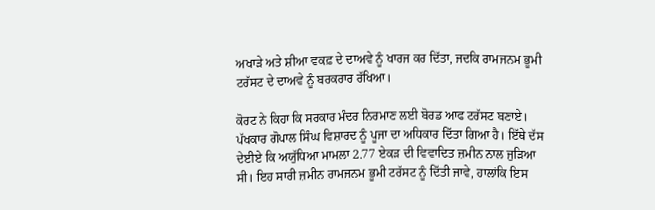ਅਖਾੜੇ ਅਤੇ ਸ਼ੀਆ ਵਕਫ਼ ਦੇ ਦਾਅਵੇ ਨੂੰ ਖਾਰਜ ਕਰ ਦਿੱਤਾ, ਜਦਕਿ ਰਾਮਜਨਮ ਭੂਮੀ ਟਰੱਸਟ ਦੇ ਦਾਅਵੇ ਨੂੰ ਬਰਕਰਾਰ ਰੱਖਿਆ।

ਕੋਰਟ ਨੇ ਕਿਹਾ ਕਿ ਸਰਕਾਰ ਮੰਦਰ ਨਿਰਮਾਣ ਲਈ ਬੋਰਡ ਆਫ ਟਰੱਸਟ ਬਣਾਏ। ਪੱਖਕਾਰ ਗੋਪਾਲ ਸਿੰਘ ਵਿਸ਼ਾਰਦ ਨੂੰ ਪੂਜਾ ਦਾ ਅਧਿਕਾਰ ਦਿੱਤਾ ਗਿਆ ਹੈ। ਇੱਥੇ ਦੱਸ ਦੇਈਏ ਕਿ ਅਯੁੱਧਿਆ ਮਾਮਲਾ 2.77 ਏਕੜ ਦੀ ਵਿਵਾਦਿਤ ਜ਼ਮੀਨ ਨਾਲ ਜੁੜਿਆ ਸੀ। ਇਹ ਸਾਰੀ ਜ਼ਮੀਨ ਰਾਮਜਨਮ ਭੂਮੀ ਟਰੱਸਟ ਨੂੰ ਦਿੱਤੀ ਜਾਵੇ, ਹਾਲਾਂਕਿ ਇਸ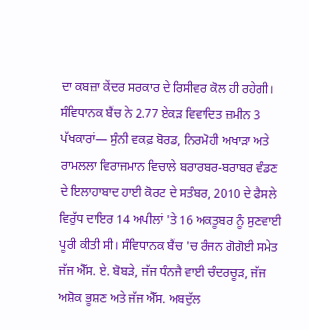ਦਾ ਕਬਜ਼ਾ ਕੇਂਦਰ ਸਰਕਾਰ ਦੇ ਰਿਸੀਵਰ ਕੋਲ ਹੀ ਰਹੇਗੀ। ਸੰਵਿਧਾਨਕ ਬੈਂਚ ਨੇ 2.77 ਏਕੜ ਵਿਵਾਦਿਤ ਜ਼ਮੀਨ 3 ਪੱਖਕਾਰਾਂ— ਸੁੰਨੀ ਵਕਫ਼ ਬੋਰਡ, ਨਿਰਮੋਹੀ ਅਖਾੜਾ ਅਤੇ ਰਾਮਲਲਾ ਵਿਰਾਜਮਾਨ ਵਿਚਾਲੇ ਬਰਾਰਬਰ-ਬਰਾਬਰ ਵੰਡਣ ਦੇ ਇਲਾਹਾਬਾਦ ਹਾਈ ਕੋਰਟ ਦੇ ਸਤੰਬਰ, 2010 ਦੇ ਫੈਸਲੇ ਵਿਰੁੱਧ ਦਾਇਰ 14 ਅਪੀਲਾਂ 'ਤੇ 16 ਅਕਤੂਬਰ ਨੂੰ ਸੁਣਵਾਈ ਪੂਰੀ ਕੀਤੀ ਸੀ। ਸੰਵਿਧਾਨਕ ਬੈਂਚ 'ਚ ਰੰਜਨ ਗੋਗੋਈ ਸਮੇਤ ਜੱਜ ਐੱਸ. ਏ. ਬੋਬੜੇ, ਜੱਜ ਧੰਨਜੈ ਵਾਈ ਚੰਦਰਚੂੜ, ਜੱਜ ਅਸ਼ੋਕ ਭੂਸ਼ਣ ਅਤੇ ਜੱਜ ਐੱਸ. ਅਬਦੁੱਲ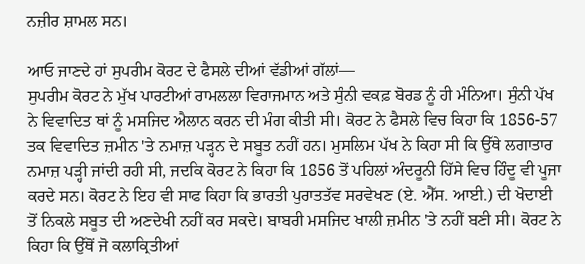ਨਜ਼ੀਰ ਸ਼ਾਮਲ ਸਨ।

ਆਓ ਜਾਣਦੇ ਹਾਂ ਸੁਪਰੀਮ ਕੋਰਟ ਦੇ ਫੈਸਲੇ ਦੀਆਂ ਵੱਡੀਆਂ ਗੱਲਾਂ—
ਸੁਪਰੀਮ ਕੋਰਟ ਨੇ ਮੁੱਖ ਪਾਰਟੀਆਂ ਰਾਮਲਲਾ ਵਿਰਾਜਮਾਨ ਅਤੇ ਸੁੰਨੀ ਵਕਫ਼ ਬੋਰਡ ਨੂੰ ਹੀ ਮੰਨਿਆ। ਸੁੰਨੀ ਪੱਖ ਨੇ ਵਿਵਾਦਿਤ ਥਾਂ ਨੂੰ ਮਸਜਿਦ ਐਲਾਨ ਕਰਨ ਦੀ ਮੰਗ ਕੀਤੀ ਸੀ। ਕੋਰਟ ਨੇ ਫੈਸਲੇ ਵਿਚ ਕਿਹਾ ਕਿ 1856-57 ਤਕ ਵਿਵਾਦਿਤ ਜ਼ਮੀਨ 'ਤੇ ਨਮਾਜ਼ ਪੜ੍ਹਨ ਦੇ ਸਬੂਤ ਨਹੀਂ ਹਨ। ਮੁਸਲਿਮ ਪੱਖ ਨੇ ਕਿਹਾ ਸੀ ਕਿ ਉੱਥੇ ਲਗਾਤਾਰ ਨਮਾਜ਼ ਪੜ੍ਹੀ ਜਾਂਦੀ ਰਹੀ ਸੀ, ਜਦਕਿ ਕੋਰਟ ਨੇ ਕਿਹਾ ਕਿ 1856 ਤੋਂ ਪਹਿਲਾਂ ਅੰਦਰੂਨੀ ਹਿੱਸੇ ਵਿਚ ਹਿੰਦੂ ਵੀ ਪੂਜਾ ਕਰਦੇ ਸਨ। ਕੋਰਟ ਨੇ ਇਹ ਵੀ ਸਾਫ ਕਿਹਾ ਕਿ ਭਾਰਤੀ ਪੁਰਾਤਤੱਵ ਸਰਵੇਖਣ (ਏ. ਐੱਸ. ਆਈ.) ਦੀ ਖੋਦਾਈ ਤੋਂ ਨਿਕਲੇ ਸਬੂਤ ਦੀ ਅਣਦੇਖੀ ਨਹੀਂ ਕਰ ਸਕਦੇ। ਬਾਬਰੀ ਮਸਜਿਦ ਖਾਲੀ ਜ਼ਮੀਨ 'ਤੇ ਨਹੀਂ ਬਣੀ ਸੀ। ਕੋਰਟ ਨੇ ਕਿਹਾ ਕਿ ਉੱਥੋਂ ਜੋ ਕਲਾਕ੍ਰਿਤੀਆਂ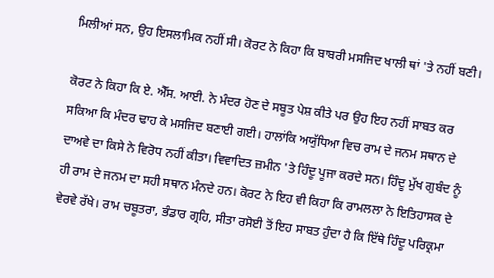ਮਿਲੀਆਂ ਸਨ, ਉਹ ਇਸਲਾਮਿਕ ਨਹੀਂ ਸੀ। ਕੋਰਟ ਨੇ ਕਿਹਾ ਕਿ ਬਾਬਰੀ ਮਸਜਿਦ ਖਾਲੀ ਥਾਂ 'ਤੇ ਨਹੀਂ ਬਣੀ।

ਕੋਰਟ ਨੇ ਕਿਹਾ ਕਿ ਏ. ਐੱਸ. ਆਈ. ਨੇ ਮੰਦਰ ਹੋਣ ਦੇ ਸਬੂਤ ਪੇਸ਼ ਕੀਤੇ ਪਰ ਉਹ ਇਹ ਨਹੀਂ ਸਾਬਤ ਕਰ ਸਕਿਆ ਕਿ ਮੰਦਰ ਢਾਹ ਕੇ ਮਸਜਿਦ ਬਣਾਈ ਗਈ। ਹਾਲਾਂਕਿ ਅਯੁੱਧਿਆ ਵਿਚ ਰਾਮ ਦੇ ਜਨਮ ਸਥਾਨ ਦੇ ਦਾਅਵੇ ਦਾ ਕਿਸੇ ਨੇ ਵਿਰੋਧ ਨਹੀਂ ਕੀਤਾ। ਵਿਵਾਦਿਤ ਜ਼ਮੀਨ 'ਤੇ ਹਿੰਦੂ ਪੂਜਾ ਕਰਦੇ ਸਨ। ਹਿੰਦੂ ਮੁੱਖ ਗੁਬੰਦ ਨੂੰ ਹੀ ਰਾਮ ਦੇ ਜਨਮ ਦਾ ਸਹੀ ਸਥਾਨ ਮੰਨਦੇ ਹਨ। ਕੋਰਟ ਨੇ ਇਹ ਵੀ ਕਿਹਾ ਕਿ ਰਾਮਲਲਾ ਨੇ ਇਤਿਹਾਸਕ ਦੇ ਵੇਰਵੇ ਰੱਖੇ। ਰਾਮ ਚਬੂਤਰਾ, ਭੰਡਾਰ ਗ੍ਰਹਿ, ਸੀਤਾ ਰਸੋਈ ਤੋਂ ਇਹ ਸਾਬਤ ਹੁੰਦਾ ਹੈ ਕਿ ਇੱਥੇ ਹਿੰਦੂ ਪਰਿਕ੍ਰਮਾ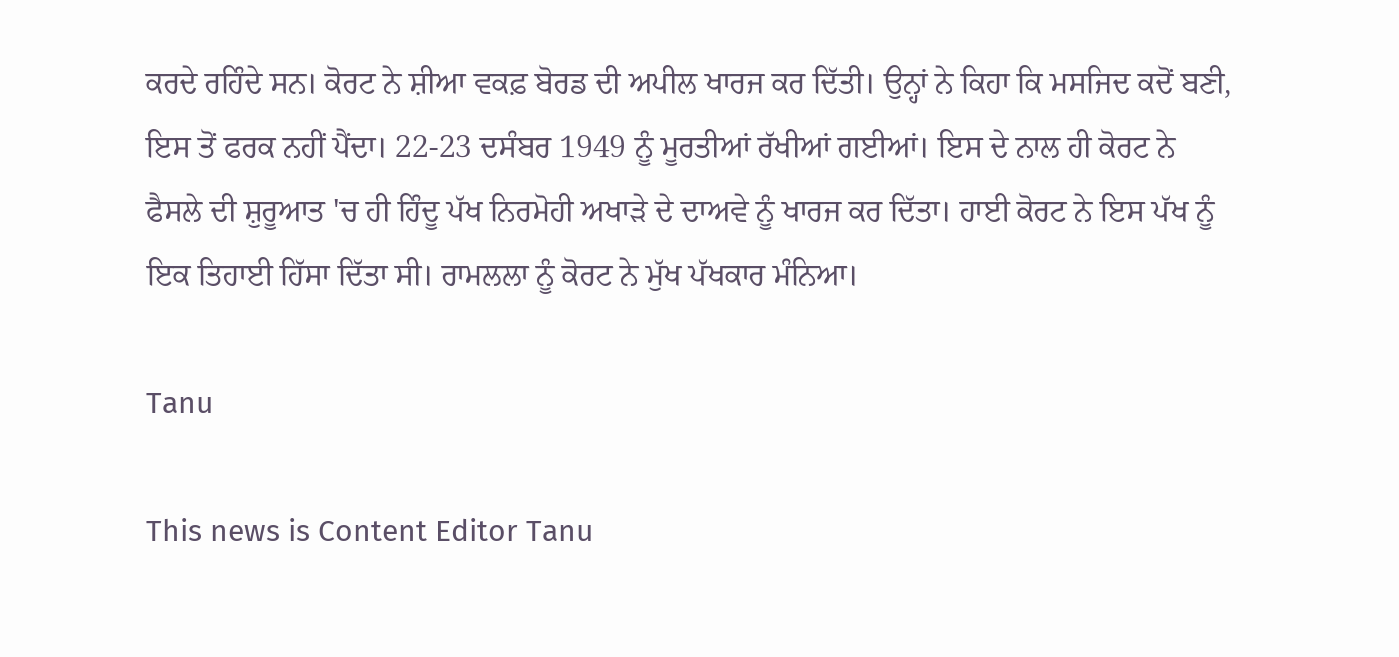ਕਰਦੇ ਰਹਿੰਦੇ ਸਨ। ਕੋਰਟ ਨੇ ਸ਼ੀਆ ਵਕਫ਼ ਬੋਰਡ ਦੀ ਅਪੀਲ ਖਾਰਜ ਕਰ ਦਿੱਤੀ। ਉਨ੍ਹਾਂ ਨੇ ਕਿਹਾ ਕਿ ਮਸਜਿਦ ਕਦੋਂ ਬਣੀ, ਇਸ ਤੋਂ ਫਰਕ ਨਹੀਂ ਪੈਂਦਾ। 22-23 ਦਸੰਬਰ 1949 ਨੂੰ ਮੂਰਤੀਆਂ ਰੱਖੀਆਂ ਗਈਆਂ। ਇਸ ਦੇ ਨਾਲ ਹੀ ਕੋਰਟ ਨੇ ਫੈਸਲੇ ਦੀ ਸ਼ੁਰੂਆਤ 'ਚ ਹੀ ਹਿੰਦੂ ਪੱਖ ਨਿਰਮੋਹੀ ਅਖਾੜੇ ਦੇ ਦਾਅਵੇ ਨੂੰ ਖਾਰਜ ਕਰ ਦਿੱਤਾ। ਹਾਈ ਕੋਰਟ ਨੇ ਇਸ ਪੱਖ ਨੂੰ ਇਕ ਤਿਹਾਈ ਹਿੱਸਾ ਦਿੱਤਾ ਸੀ। ਰਾਮਲਲਾ ਨੂੰ ਕੋਰਟ ਨੇ ਮੁੱਖ ਪੱਖਕਾਰ ਮੰਨਿਆ।

Tanu

This news is Content Editor Tanu